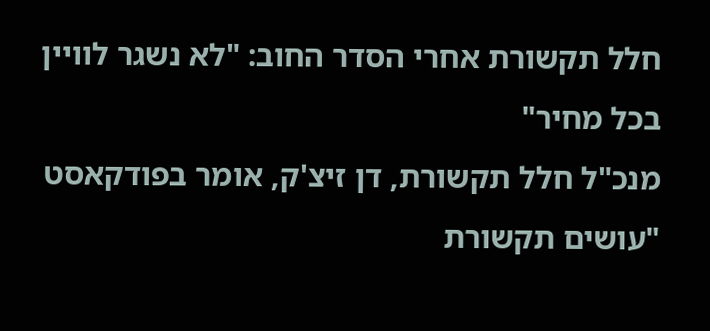חלל תקשורת אחרי הסדר החוב: "לא נשגר לוויין בכל מחיר"
מנכ"ל חלל תקשורת, דן זיצ'ק, אומר בפודקאסט "עושים תקשורת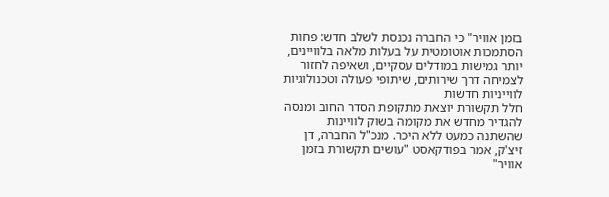בזמן אוויר" כי החברה נכנסת לשלב חדש: פחות הסתמכות אוטומטית על בעלות מלאה בלוויינים, יותר גמישות במודלים עסקיים, ושאיפה לחזור לצמיחה דרך שירותים, שיתופי פעולה וטכנולוגיות לווייניות חדשות
חלל תקשורת יוצאת מתקופת הסדר החוב ומנסה להגדיר מחדש את מקומה בשוק לוויינות שהשתנה כמעט ללא היכר. מנכ"ל החברה, דן זיצ'ק, אמר בפודקאסט "עושים תקשורת בזמן אוויר"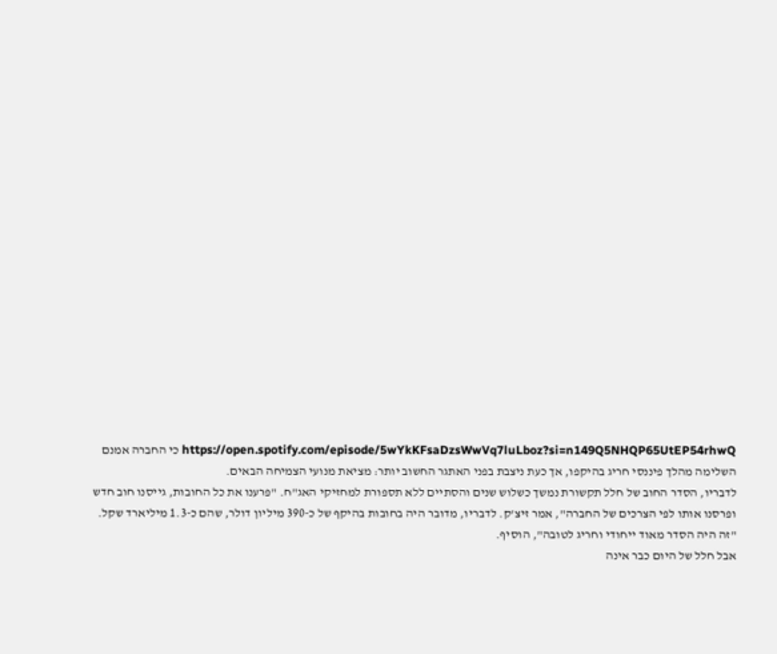https://open.spotify.com/episode/5wYkKFsaDzsWwVq7luLboz?si=n149Q5NHQP65UtEP54rhwQ כי החברה אמנם השלימה מהלך פיננסי חריג בהיקפו, אך כעת ניצבת בפני האתגר החשוב יותר: מציאת מנועי הצמיחה הבאים.
לדבריו, הסדר החוב של חלל תקשורת נמשך כשלוש שנים והסתיים ללא תספורת למחזיקי האג"ח. "פרענו את כל החובות, גייסנו חוב חדש ופרסנו אותו לפי הצרכים של החברה", אמר זיצ'ק. לדבריו, מדובר היה בחובות בהיקף של כ-390 מיליון דולר, שהם כ-1.3 מיליארד שקל. "זה היה הסדר מאוד ייחודי וחריג לטובה", הוסיף.
אבל חלל של היום כבר אינה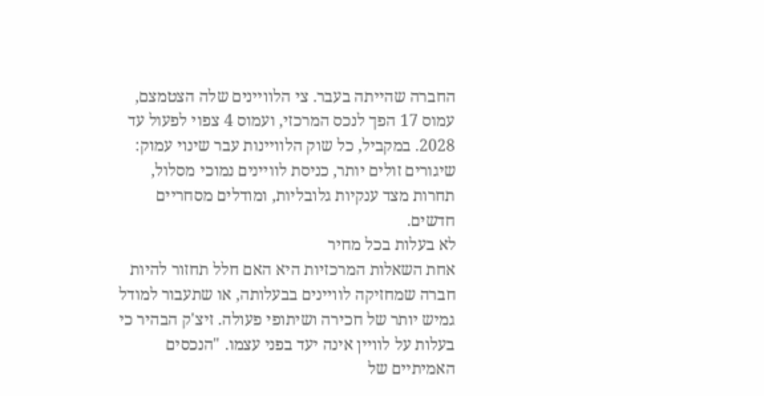החברה שהייתה בעבר. צי הלוויינים שלה הצטמצם, עמוס 17 הפך לנכס המרכזי, ועמוס 4 צפוי לפעול עד 2028. במקביל, כל שוק הלוויינות עבר שינוי עמוק: שיגורים זולים יותר, כניסת לוויינים נמוכי מסלול, תחרות מצד ענקיות גלובליות, ומודלים מסחריים חדשים.
לא בעלות בכל מחיר
אחת השאלות המרכזיות היא האם חלל תחזור להיות חברה שמחזיקה לוויינים בבעלותה, או שתעבור למודל גמיש יותר של חכירה ושיתופי פעולה. זיצ'ק הבהיר כי בעלות על לוויין אינה יעד בפני עצמו. "הנכסים האמיתיים של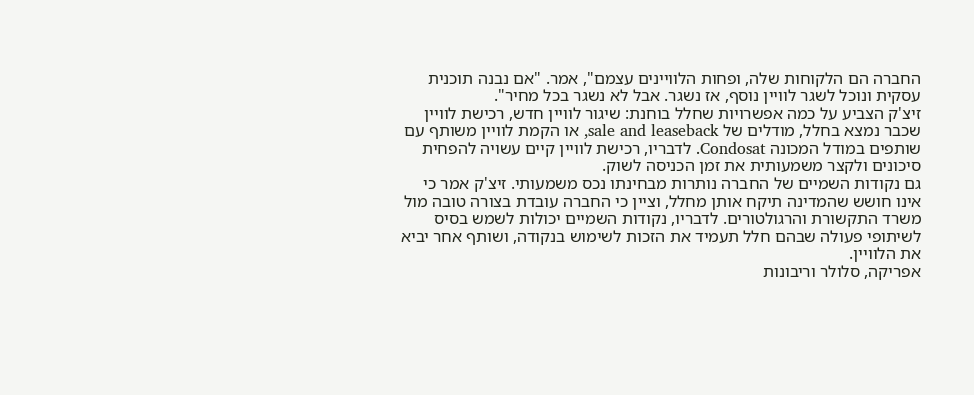החברה הם הלקוחות שלה, ופחות הלוויינים עצמם", אמר. "אם נבנה תוכנית עסקית ונוכל לשגר לוויין נוסף, אז נשגר. אבל לא נשגר בכל מחיר".
זיצ'ק הצביע על כמה אפשרויות שחלל בוחנת: שיגור לוויין חדש, רכישת לוויין שכבר נמצא בחלל, מודלים של sale and leaseback, או הקמת לוויין משותף עם שותפים במודל המכונה Condosat. לדבריו, רכישת לוויין קיים עשויה להפחית סיכונים ולקצר משמעותית את זמן הכניסה לשוק.
גם נקודות השמיים של החברה נותרות מבחינתו נכס משמעותי. זיצ'ק אמר כי אינו חושש שהמדינה תיקח אותן מחלל, וציין כי החברה עובדת בצורה טובה מול משרד התקשורת והרגולטורים. לדבריו, נקודות השמיים יכולות לשמש בסיס לשיתופי פעולה שבהם חלל תעמיד את הזכות לשימוש בנקודה, ושותף אחר יביא את הלוויין.
אפריקה, סלולר וריבונות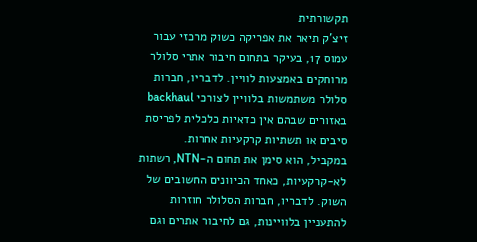תקשורתית
זיצ'ק תיאר את אפריקה כשוק מרכזי עבור עמוס 17, בעיקר בתחום חיבור אתרי סלולר מרוחקים באמצעות לוויין. לדבריו, חברות סלולר משתמשות בלוויין לצורכי backhaul באזורים שבהם אין כדאיות כלכלית לפריסת סיבים או תשתיות קרקעיות אחרות.
במקביל, הוא סימן את תחום ה-NTN, רשתות לא-קרקעיות, כאחד הכיוונים החשובים של השוק. לדבריו, חברות הסלולר חוזרות להתעניין בלוויינות, גם לחיבור אתרים וגם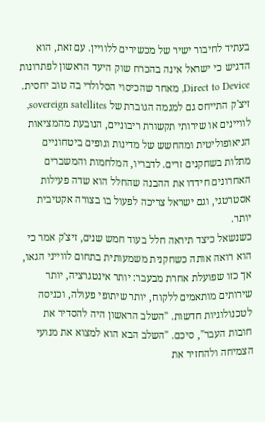בעתיד לחיבור ישיר של מכשירים ללוויין. עם זאת, הוא הדגיש כי ישראל אינה בהכרח שוק היעד הראשון לפתרונות Direct to Device, מאחר שהכיסוי הסלולרי בה טוב יחסית.
זיצ'ק התייחס גם למגמה הגוברת של sovereign satellites, לוויינים או שירותי תקשורת ריבוניים, הנובעת מהמציאות הגיאופוליטית ומהחשש של מדינות וגופים ביטחוניים מתלות בשחקנים זרים. לדבריו, המלחמות והמשברים האחרונים חידדו את ההבנה שהחלל הוא שדה פעילות אסטרטגי, וגם ישראל צריכה לפעול בו בצורה אקטיבית יותר.
כשנשאל כיצד תיראה חלל בעוד חמש שנים, זיצ'ק אמר כי הוא רואה אותה כשחקנית משמעותית בתחום לווייני הגאו, אך כזו שפועלת אחרת מבעבר: יותר אינטגרציה, יותר שירותים מותאמים ללקוח, יותר שיתופי פעולה, וכניסה לטכנולוגיות חדשות. "השלב הראשון היה להסדיר את חובות העבר", סיכם. "השלב הבא הוא למצוא את מנועי הצמיחה ולהחזיר את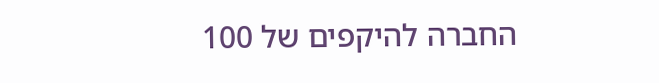החברה להיקפים של 100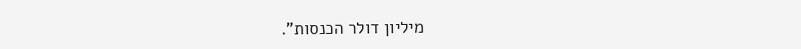מיליון דולר הכנסות".